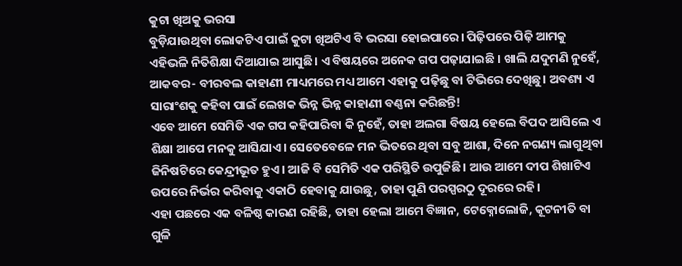କୁଟା ଖିଅକୁ ଭରସା
ବୁଡ଼ିଯାଉଥିବା ଲୋକଟିଏ ପାଇଁ କୁଟା ଖିଅଟିଏ ବି ଭରସା ହୋଇପାରେ। ପିଢ଼ିପରେ ପିଢ଼ି ଆମକୁ ଏହିଭଳି ନିତିଶିକ୍ଷା ଦିଆଯାଇ ଆସୁଛି। ଏ ବିଷୟରେ ଅନେକ ଗପ ପଢ଼ାଯାଇଛି । ଖାଲି ଯଦୁମଣି ନୁହେଁ, ଆକବର- ବୀରବଲ କାହାଣୀ ମାଧ୍ୟମରେ ମଧ୍ୟ ଆମେ ଏହାକୁ ପଢ଼ିଛୁ ବା ଟିଭିରେ ଦେଖିଛୁ। ଅବଶ୍ୟ ଏ ସାରାଂଶକୁ କହିବା ପାଇଁ ଲେଖକ ଭିନ୍ନ ଭିନ୍ନ କାହାଣୀ ବଣ୍ଣନା କରିଛନ୍ତି!
ଏବେ ଆମେ ସେମିତି ଏକ ଗପ କହିପାରିବା କି ନୁହେଁ, ତାହା ଅଲଗା ବିଷୟ ହେଲେ ବିପଦ ଆସିଲେ ଏ ଶିକ୍ଷା ଆପେ ମନକୁ ଆସିଯାଏ। ସେତେବେଳେ ମନ ଭିତରେ ଥିବା ସବୁ ଆଶା, ଦିନେ ନଗଣ୍ୟ ଲାଗୁଥିବା ଜିନିଷଟିରେ କେନ୍ଦ୍ରୀଭୂତ ହୁଏ। ଆଜି ବି ସେମିତି ଏକ ପରିସ୍ଥିତି ଉପୁଜିଛି। ଆଉ ଆମେ ଦୀପ ଶିଖାଟିଏ ଉପରେ ନିର୍ଭର କରିବାକୁ ଏକାଠି ହେବାକୁ ଯାଉଛୁ, ତାହା ପୁଣି ପରସ୍ପରଠୁ ଦୂରରେ ରହି।
ଏହା ପଛରେ ଏକ ବଳିଷ୍ଠ କାରଣ ରହିଛି, ତାହା ହେଲା ଆମେ ବିଜ୍ଞାନ, ଟେକ୍ନୋଲୋଜି, କୂଟନୀତି ବା ଗୁଳି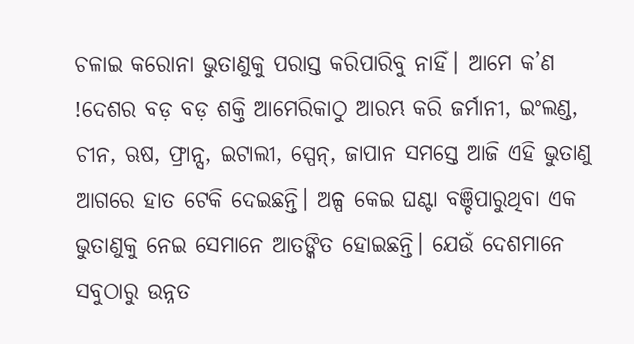ଚଳାଇ କରୋନା ଭୁତାଣୁକୁ ପରାସ୍ତ କରିପାରିବୁ ନାହିଁ। ଆମେ କ’ଣ !ଦେଶର ବଡ଼ ବଡ଼ ଶକ୍ତି ଆମେରିକାଠୁ ଆରମ୍ଭ କରି ଜର୍ମାନୀ, ଇଂଲଣ୍ଡ, ଚୀନ, ଋଷ, ଫ୍ରାନ୍ସ, ଇଟାଲୀ, ସ୍ପେନ୍, ଜାପାନ ସମସ୍ତେ ଆଜି ଏହି ଭୁତାଣୁ ଆଗରେ ହାତ ଟେକି ଦେଇଛନ୍ତି। ଅଳ୍ପ କେଇ ଘଣ୍ଟା ବଞ୍ଚିପାରୁଥିବା ଏକ ଭୁତାଣୁକୁ ନେଇ ସେମାନେ ଆତଙ୍କିତ ହୋଇଛନ୍ତି। ଯେଉଁ ଦେଶମାନେ ସବୁଠାରୁ ଉନ୍ନତ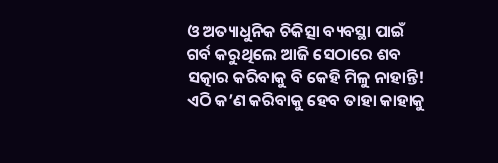ଓ ଅତ୍ୟାଧୁନିକ ଚିକିତ୍ସା ବ୍ୟବସ୍ଥା ପାଇଁ ଗର୍ବ କରୁଥିଲେ ଆଜି ସେଠାରେ ଶବ ସତ୍କାର କରିବାକୁ ବି କେହି ମିଳୁ ନାହାନ୍ତି!
ଏଠି କ’ଣ କରିବାକୁ ହେବ ତାହା କାହାକୁ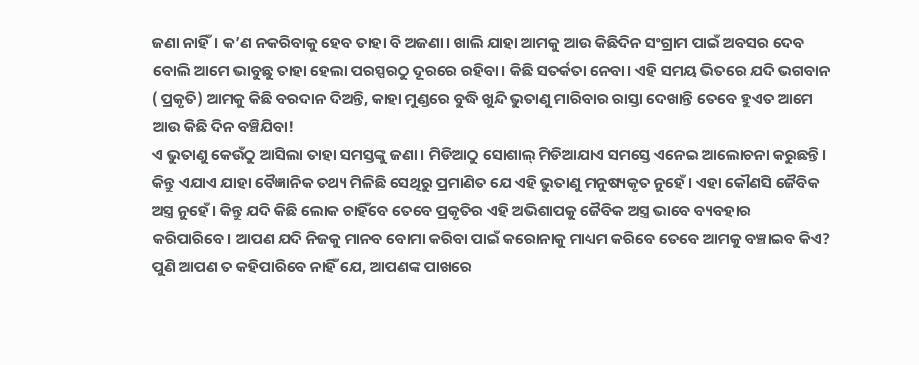ଜଣା ନାହିଁ। କ’ଣ ନକରିବାକୁ ହେବ ତାହା ବି ଅଜଣା। ଖାଲି ଯାହା ଆମକୁ ଆଉ କିଛିଦିନ ସଂଗ୍ରାମ ପାଇଁ ଅବସର ଦେବ ବୋଲି ଆମେ ଭାବୁଛୁ ତାହା ହେଲା ପରସ୍ପରଠୁ ଦୂରରେ ରହିବା। କିଛି ସତର୍କତା ନେବା। ଏହି ସମୟ ଭିତରେ ଯଦି ଭଗବାନ ( ପ୍ରକୃତି) ଆମକୁ କିଛି ବରଦାନ ଦିଅନ୍ତି, କାହା ମୁଣ୍ଡରେ ବୁଦ୍ଧି ଖୁନ୍ଦି ଭୁତାଣୁ ମାରିବାର ରାସ୍ତା ଦେଖାନ୍ତି ତେବେ ହୁଏତ ଆମେ ଆଉ କିଛି ଦିନ ବଞ୍ଚିଯିବା!
ଏ ଭୁତାଣୁ କେଉଁଠୁ ଆସିଲା ତାହା ସମସ୍ତଙ୍କୁ ଜଣା। ମିଡିଆଠୁ ସୋଶାଲ୍ ମିଡିଆଯାଏ ସମସ୍ତେ ଏନେଇ ଆଲୋଚନା କରୁଛନ୍ତି। କିନ୍ତୁ ଏଯାଏ ଯାହା ବୈଜ୍ଞାନିକ ତଥ୍ୟ ମିଳିଛି ସେଥିରୁ ପ୍ରମାଣିତ ଯେ ଏହି ଭୁତାଣୁ ମନୁଷ୍ୟକୃତ ନୁହେଁ। ଏହା କୌଣସି ଜୈବିକ ଅସ୍ତ୍ର ନୁହେଁ। କିନ୍ତୁ ଯଦି କିଛି ଲୋକ ଚାହିଁବେ ତେବେ ପ୍ରକୃତିର ଏହି ଅଭିଶାପକୁ ଜୈବିକ ଅସ୍ତ୍ର ଭାବେ ବ୍ୟବହାର କରିପାରିବେ। ଆପଣ ଯଦି ନିଜକୁ ମାନବ ବୋମା କରିବା ପାଇଁ କରୋନାକୁ ମାଧ୍ୟମ କରିବେ ତେବେ ଆମକୁ ବଞ୍ଚାଇବ କିଏ?
ପୁଣି ଆପଣ ତ କହିପାରିବେ ନାହିଁ ଯେ, ଆପଣଙ୍କ ପାଖରେ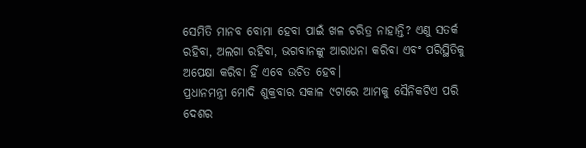ସେମିତି ମାନବ ବୋମା ହେବା ପାଇଁ ଖଳ ଚରିତ୍ର ନାହାନ୍ତି? ଏଣୁ ସତର୍କ ରହିବା, ଅଲଗା ରହିବା, ଭଗବାନଙ୍କୁ ଆରାଧନା କରିବା ଏବଂ ପରିସ୍ଥିତିକୁ ଅପେକ୍ଷା କରିବା ହିଁ ଏବେ ଉଚିତ ହେବ।
ପ୍ରଧାନମନ୍ତ୍ରୀ ମୋଦି ଶୁକ୍ରବାର ସକାଳ ୯ଟାରେ ଆମକୁ ସୈନିକଟିଏ ପରି ଦେଶର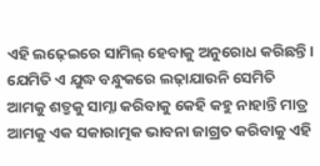ଏହି ଲଢ଼େଇରେ ସାମିଲ୍ ହେବାକୁ ଅନୁରୋଧ କରିଛନ୍ତି। ଯେମିତି ଏ ଯୁଦ୍ଧ ବନ୍ଧୁକରେ ଲଢ଼ାଯାଉନି ସେମିତି ଆମକୁ ଶତ୍ରୁକୁ ସାମ୍ନା କରିବାକୁ କେହି କହୁ ନାହାନ୍ତି ମାତ୍ର ଆମକୁ ଏକ ସକାରାତ୍ମକ ଭାବନା ଜାଗ୍ରତ କରିବାକୁ ଏହି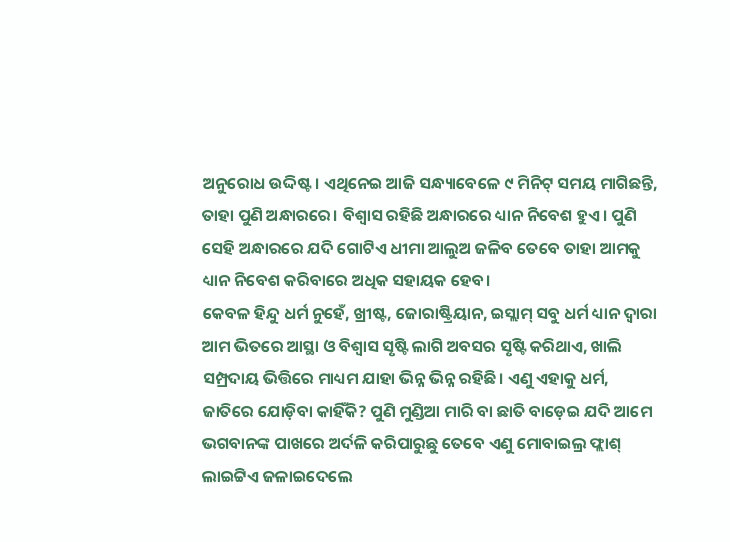ଅନୁରୋଧ ଉଦ୍ଦିଷ୍ଟ। ଏଥିନେଇ ଆଜି ସନ୍ଧ୍ୟାବେଳେ ୯ ମିନିଟ୍ ସମୟ ମାଗିଛନ୍ତି, ତାହା ପୁଣି ଅନ୍ଧାରରେ। ବିଶ୍ଵାସ ରହିଛି ଅନ୍ଧାରରେ ଧ୍ୟାନ ନିବେଶ ହୁଏ। ପୁଣି ସେହି ଅନ୍ଧାରରେ ଯଦି ଗୋଟିଏ ଧୀମା ଆଲୁଅ ଜଳିବ ତେବେ ତାହା ଆମକୁ ଧ୍ୟାନ ନିବେଶ କରିବାରେ ଅଧିକ ସହାୟକ ହେବ।
କେବଳ ହିନ୍ଦୁ ଧର୍ମ ନୁହେଁ, ଖ୍ରୀଷ୍ଟ, ଜୋରାଷ୍ଟ୍ରିୟାନ, ଇସ୍ଲାମ୍ ସବୁ ଧର୍ମ ଧ୍ୟାନ ଦ୍ଵାରା ଆମ ଭିତରେ ଆସ୍ଥା ଓ ବିଶ୍ଵାସ ସୃଷ୍ଟି ଲାଗି ଅବସର ସୃଷ୍ଟି କରିଥାଏ, ଖାଲି ସମ୍ପ୍ରଦାୟ ଭିତ୍ତିରେ ମାଧ୍ୟମ ଯାହା ଭିନ୍ନ ଭିନ୍ନ ରହିଛି। ଏଣୁ ଏହାକୁ ଧର୍ମ, ଜାତିରେ ଯୋଡ଼ିବା କାହିଁକି? ପୁଣି ମୁଣ୍ଡିଆ ମାରି ବା ଛାତି ବାଡ଼େଇ ଯଦି ଆମେ ଭଗବାନଙ୍କ ପାଖରେ ଅର୍ଦଳି କରିପାରୁଛୁ ତେବେ ଏଣୁ ମୋବାଇଲ୍ର ଫ୍ଲାଶ୍ ଲାଇଟ୍ଟିଏ ଜଳାଇଦେଲେ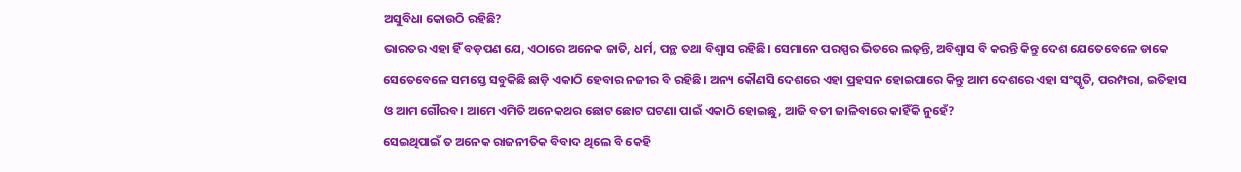ଅସୁବିଧା କୋଉଠି ରହିଛି?
ଭାରତର ଏହା ହିଁ ବଡ଼ପଣ ଯେ, ଏଠାରେ ଅନେକ ଜାତି, ଧର୍ମ, ପନ୍ଥ ତଥା ବିଶ୍ଵାସ ରହିଛି। ସେମାନେ ପରସ୍ପର ଭିତରେ ଲଢ଼ନ୍ତି, ଅବିଶ୍ଵାସ ବି କରନ୍ତି କିନ୍ତୁ ଦେଶ ଯେତେବେଳେ ଡାକେ ସେତେବେଳେ ସମସ୍ତେ ସବୁକିଛି ଛାଡ଼ି ଏକାଠି ହେବାର ନଜୀର ବି ରହିଛି। ଅନ୍ୟ କୌଣସି ଦେଶରେ ଏହା ପ୍ରହସନ ହୋଇପାରେ କିନ୍ତୁ ଆମ ଦେଶରେ ଏହା ସଂସ୍କୃତି, ପରମ୍ପରା, ଇତିହାସ ଓ ଆମ ଗୌରବ। ଆମେ ଏମିତି ଅନେକଥର ଛୋଟ ଛୋଟ ଘଟଣା ପାଇଁ ଏକାଠି ହୋଇଛୁ, ଆଜି ବତୀ ଜାଳିବାରେ କାହିଁକି ନୁହେଁ?
ସେଇଥିପାଇଁ ତ ଅନେକ ରାଜନୀତିକ ବିବାଦ ଥିଲେ ବି କେହି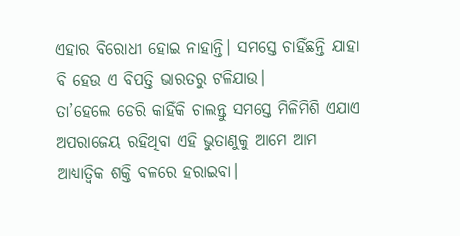ଏହାର ବିରୋଧୀ ହୋଇ ନାହାନ୍ତି। ସମସ୍ତେ ଚାହିଁଛନ୍ତି ଯାହା ବି ହେଉ ଏ ବିପତ୍ତି ଭାରତରୁ ଟଳିଯାଉ।
ତା’ହେଲେ ଡେରି କାହିଁକି ଚାଲନ୍ତୁ ସମସ୍ତେ ମିଳିମିଶି ଏଯାଏ ଅପରାଜେୟ ରହିଥିବା ଏହି ଭୁତାଣୁକୁ ଆମେ ଆମ ଆଧ୍ୟାତ୍ଵିକ ଶକ୍ତି ବଳରେ ହରାଇବା।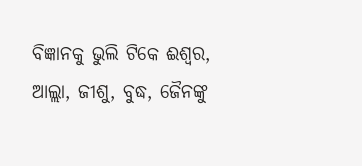ବିଜ୍ଞାନକୁ ଭୁଲି ଟିକେ ଈଶ୍ଵର, ଆଲ୍ଲା, ଜୀଶୁ, ବୁଦ୍ଧ, ଜୈନଙ୍କୁ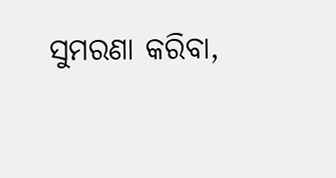ସୁମରଣା କରିବା,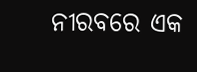ନୀରବରେ ଏକ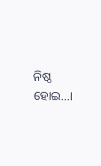ନିଷ୍ଠ ହୋଇ…।